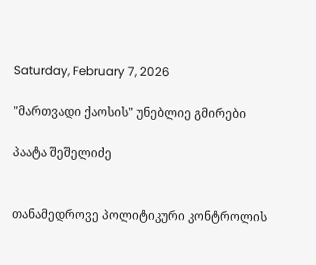Saturday, February 7, 2026

"მართვადი ქაოსის" უნებლიე გმირები

პაატა შეშელიძე


თანამედროვე პოლიტიკური კონტროლის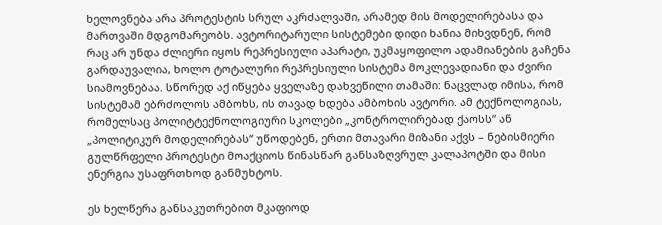ხელოვნება არა პროტესტის სრულ აკრძალვაში, არამედ მის მოდელირებასა და მართვაში მდგომარეობს. ავტორიტარული სისტემები დიდი ხანია მიხვდნენ, რომ რაც არ უნდა ძლიერი იყოს რეპრესიული აპარატი, უკმაყოფილო ადამიანების გაჩენა გარდაუვალია, ხოლო ტოტალური რეპრესიული სისტემა მოკლევადიანი და ძვირი სიამოვნებაა. სწორედ აქ იწყება ყველაზე დახვეწილი თამაში: ნაცვლად იმისა, რომ სისტემამ ებრძოლოს ამბოხს, ის თავად ხდება ამბოხის ავტორი. ამ ტექნოლოგიას, რომელსაც პოლიტტექნოლოგიური სკოლები „კონტროლირებად ქაოსს“ ან „პოლიტიკურ მოდელირებას“ უწოდებენ, ერთი მთავარი მიზანი აქვს – ნებისმიერი გულწრფელი პროტესტი მოაქციოს წინასწარ განსაზღვრულ კალაპოტში და მისი ენერგია უსაფრთხოდ განმუხტოს.

ეს ხელწერა განსაკუთრებით მკაფიოდ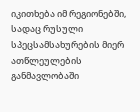იკითხება იმ რეგიონებში, სადაც რუსული სპეცსამსახურების მიერ ათწლეულების განმავლობაში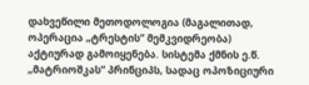დახვეწილი მეთოდოლოგია (მაგალითად, ოპერაცია „ტრესტის“ მემკვიდრეობა) აქტიურად გამოიყენება. სისტემა ქმნის ე.წ. „მატრიოშკას“ პრინციპს, სადაც ოპოზიციური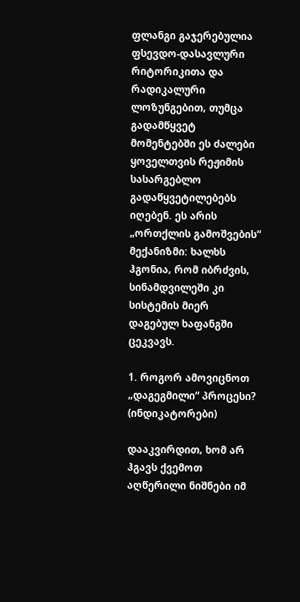ფლანგი გაჯერებულია ფსევდო-დასავლური რიტორიკითა და რადიკალური ლოზუნგებით, თუმცა გადამწყვეტ მომენტებში ეს ძალები ყოველთვის რეჟიმის სასარგებლო გადაწყვეტილებებს იღებენ. ეს არის „ორთქლის გამოშვების“ მექანიზმი: ხალხს ჰგონია, რომ იბრძვის, სინამდვილეში კი სისტემის მიერ დაგებულ ხაფანგში ცეკვავს.

1. როგორ ამოვიცნოთ „დაგეგმილი“ პროცესი? (ინდიკატორები)

დააკვირდით, ხომ არ ჰგავს ქვემოთ აღწერილი ნიშნები იმ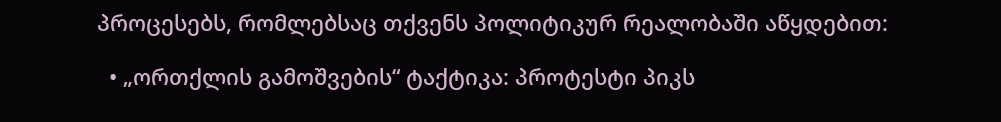პროცესებს, რომლებსაც თქვენს პოლიტიკურ რეალობაში აწყდებით:

  • „ორთქლის გამოშვების“ ტაქტიკა: პროტესტი პიკს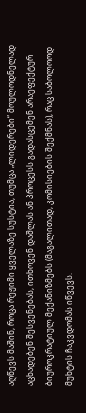აღწევს მაშინ, როცა რეჟიმი ყველაზე სუსტია, თუმცა „ლიდერები“ მოულოდნელად აცხადებენ შესვენებას, ითხოვენ დაშლას ან პროცესს გადასცემენ არაეფექტურ ბიუროკრატიულ მექანიზმებს (მაგალითად, კომისიების შექმნას), რაც საბოლოოდ მუხტის ჩაკვდომას იწვევს.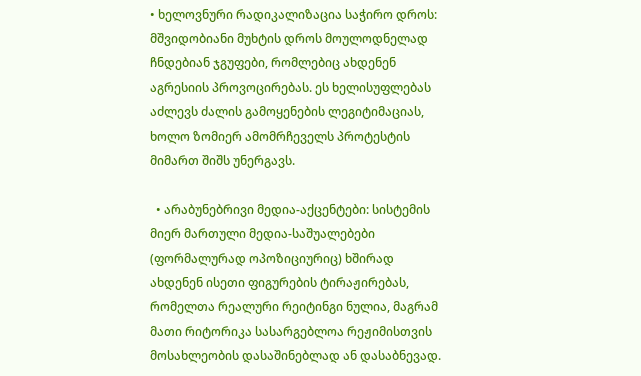• ხელოვნური რადიკალიზაცია საჭირო დროს: მშვიდობიანი მუხტის დროს მოულოდნელად ჩნდებიან ჯგუფები, რომლებიც ახდენენ აგრესიის პროვოცირებას. ეს ხელისუფლებას აძლევს ძალის გამოყენების ლეგიტიმაციას, ხოლო ზომიერ ამომრჩეველს პროტესტის მიმართ შიშს უნერგავს.

  • არაბუნებრივი მედია-აქცენტები: სისტემის მიერ მართული მედია-საშუალებები (ფორმალურად ოპოზიციურიც) ხშირად ახდენენ ისეთი ფიგურების ტირაჟირებას, რომელთა რეალური რეიტინგი ნულია, მაგრამ მათი რიტორიკა სასარგებლოა რეჟიმისთვის მოსახლეობის დასაშინებლად ან დასაბნევად.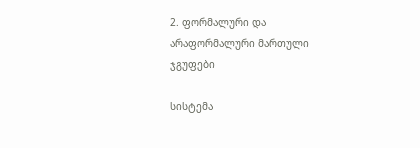2. ფორმალური და არაფორმალური მართული ჯგუფები

სისტემა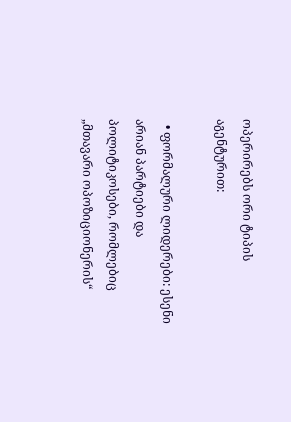ოპერირებს ორი ტიპის აგენტურით:

  • ფორმალური ლიდერები: ესენი არიან პარტიები და პოლიტიკოსები, რომლებიც „მთავარი ოპოზიციონერის“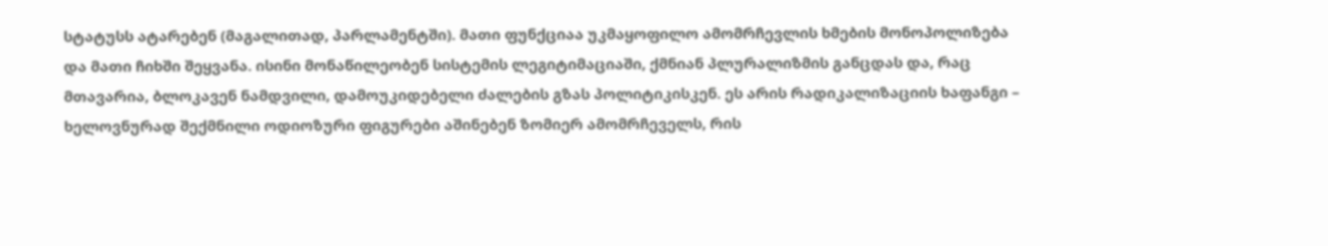სტატუსს ატარებენ (მაგალითად, პარლამენტში). მათი ფუნქციაა უკმაყოფილო ამომრჩევლის ხმების მონოპოლიზება და მათი ჩიხში შეყვანა. ისინი მონაწილეობენ სისტემის ლეგიტიმაციაში, ქმნიან პლურალიზმის განცდას და, რაც მთავარია, ბლოკავენ ნამდვილი, დამოუკიდებელი ძალების გზას პოლიტიკისკენ. ეს არის რადიკალიზაციის ხაფანგი – ხელოვნურად შექმნილი ოდიოზური ფიგურები აშინებენ ზომიერ ამომრჩეველს, რის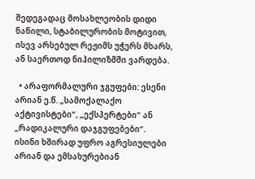შედეგადაც მოსახლეობის დიდი ნაწილი, სტაბილურობის მოტივით, ისევ არსებულ რეჟიმს უჭერს მხარს, ან საერთოდ ნიჰილიზმში ვარდება.

  • არაფორმალური ჯგუფები: ესენი არიან ე.წ. „სამოქალაქო აქტივისტები“, „ექსპერტები“ ან „რადიკალური დაჯგუფებები“. ისინი ხშირად უფრო აგრესიულები არიან და ემსახურებიან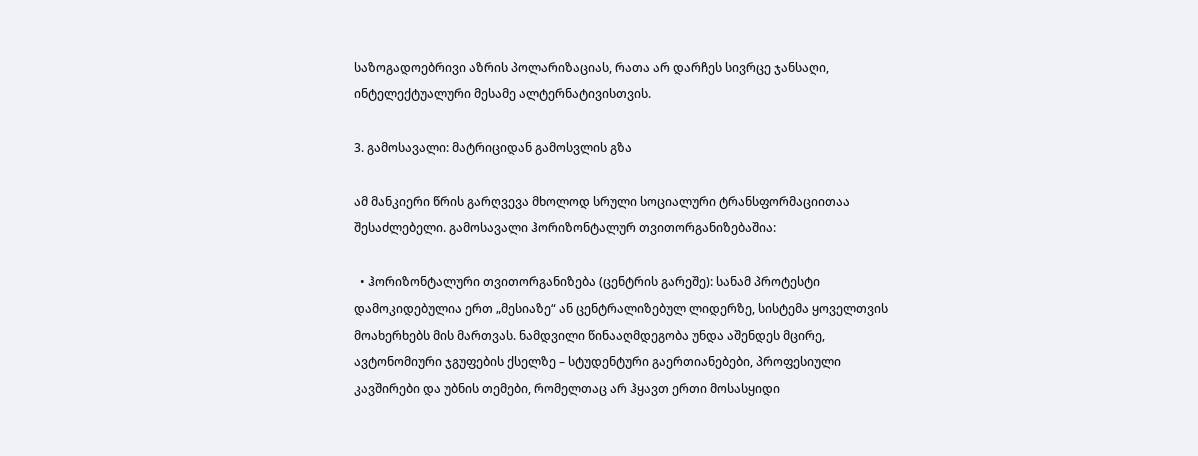საზოგადოებრივი აზრის პოლარიზაციას, რათა არ დარჩეს სივრცე ჯანსაღი, ინტელექტუალური მესამე ალტერნატივისთვის.

3. გამოსავალი: მატრიციდან გამოსვლის გზა

ამ მანკიერი წრის გარღვევა მხოლოდ სრული სოციალური ტრანსფორმაციითაა შესაძლებელი. გამოსავალი ჰორიზონტალურ თვითორგანიზებაშია:

  • ჰორიზონტალური თვითორგანიზება (ცენტრის გარეშე): სანამ პროტესტი დამოკიდებულია ერთ „მესიაზე“ ან ცენტრალიზებულ ლიდერზე, სისტემა ყოველთვის მოახერხებს მის მართვას. ნამდვილი წინააღმდეგობა უნდა აშენდეს მცირე, ავტონომიური ჯგუფების ქსელზე – სტუდენტური გაერთიანებები, პროფესიული კავშირები და უბნის თემები, რომელთაც არ ჰყავთ ერთი მოსასყიდი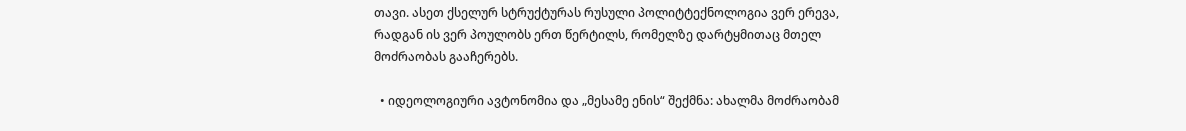თავი. ასეთ ქსელურ სტრუქტურას რუსული პოლიტტექნოლოგია ვერ ერევა, რადგან ის ვერ პოულობს ერთ წერტილს, რომელზე დარტყმითაც მთელ მოძრაობას გააჩერებს.

  • იდეოლოგიური ავტონომია და „მესამე ენის“ შექმნა: ახალმა მოძრაობამ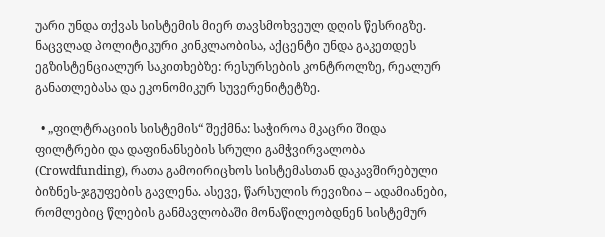უარი უნდა თქვას სისტემის მიერ თავსმოხვეულ დღის წესრიგზე. ნაცვლად პოლიტიკური კინკლაობისა, აქცენტი უნდა გაკეთდეს ეგზისტენციალურ საკითხებზე: რესურსების კონტროლზე, რეალურ განათლებასა და ეკონომიკურ სუვერენიტეტზე.

  • „ფილტრაციის სისტემის“ შექმნა: საჭიროა მკაცრი შიდა ფილტრები და დაფინანსების სრული გამჭვირვალობა (Crowdfunding), რათა გამოირიცხოს სისტემასთან დაკავშირებული ბიზნეს-ჯგუფების გავლენა. ასევე, წარსულის რევიზია – ადამიანები, რომლებიც წლების განმავლობაში მონაწილეობდნენ სისტემურ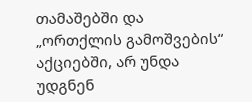თამაშებში და „ორთქლის გამოშვების“ აქციებში, არ უნდა უდგნენ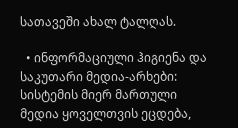სათავეში ახალ ტალღას.

  • ინფორმაციული ჰიგიენა და საკუთარი მედია-არხები: სისტემის მიერ მართული მედია ყოველთვის ეცდება,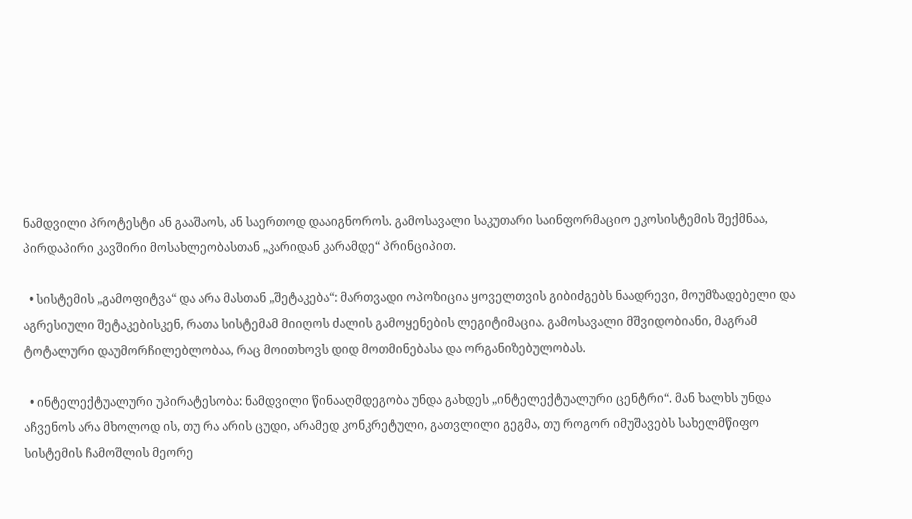ნამდვილი პროტესტი ან გააშაოს, ან საერთოდ დააიგნოროს. გამოსავალი საკუთარი საინფორმაციო ეკოსისტემის შექმნაა, პირდაპირი კავშირი მოსახლეობასთან „კარიდან კარამდე“ პრინციპით.

  • სისტემის „გამოფიტვა“ და არა მასთან „შეტაკება“: მართვადი ოპოზიცია ყოველთვის გიბიძგებს ნაადრევი, მოუმზადებელი და აგრესიული შეტაკებისკენ, რათა სისტემამ მიიღოს ძალის გამოყენების ლეგიტიმაცია. გამოსავალი მშვიდობიანი, მაგრამ ტოტალური დაუმორჩილებლობაა, რაც მოითხოვს დიდ მოთმინებასა და ორგანიზებულობას.

  • ინტელექტუალური უპირატესობა: ნამდვილი წინააღმდეგობა უნდა გახდეს „ინტელექტუალური ცენტრი“. მან ხალხს უნდა აჩვენოს არა მხოლოდ ის, თუ რა არის ცუდი, არამედ კონკრეტული, გათვლილი გეგმა, თუ როგორ იმუშავებს სახელმწიფო სისტემის ჩამოშლის მეორე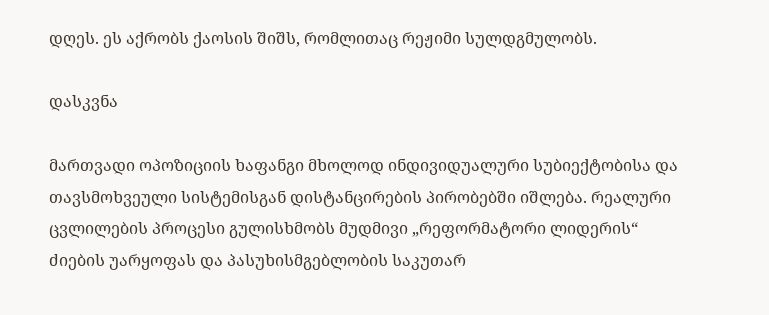დღეს. ეს აქრობს ქაოსის შიშს, რომლითაც რეჟიმი სულდგმულობს.

დასკვნა

მართვადი ოპოზიციის ხაფანგი მხოლოდ ინდივიდუალური სუბიექტობისა და თავსმოხვეული სისტემისგან დისტანცირების პირობებში იშლება. რეალური ცვლილების პროცესი გულისხმობს მუდმივი „რეფორმატორი ლიდერის“ ძიების უარყოფას და პასუხისმგებლობის საკუთარ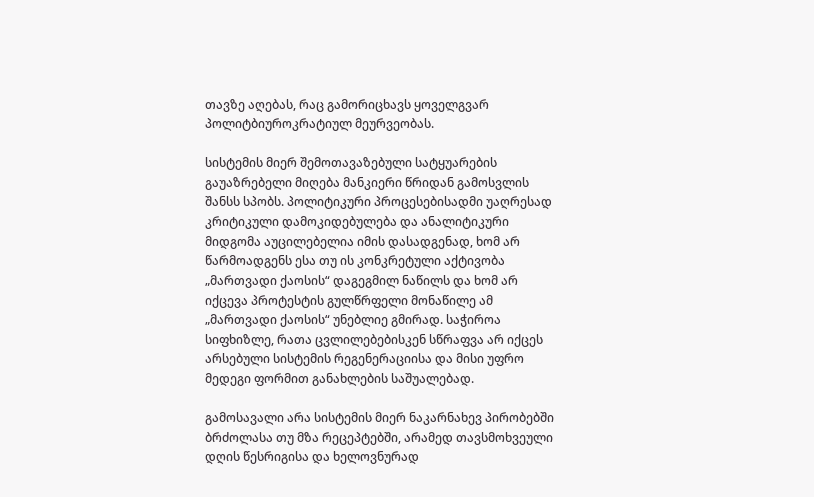თავზე აღებას, რაც გამორიცხავს ყოველგვარ პოლიტბიუროკრატიულ მეურვეობას.

სისტემის მიერ შემოთავაზებული სატყუარების გაუაზრებელი მიღება მანკიერი წრიდან გამოსვლის შანსს სპობს. პოლიტიკური პროცესებისადმი უაღრესად კრიტიკული დამოკიდებულება და ანალიტიკური მიდგომა აუცილებელია იმის დასადგენად, ხომ არ წარმოადგენს ესა თუ ის კონკრეტული აქტივობა „მართვადი ქაოსის“ დაგეგმილ ნაწილს და ხომ არ იქცევა პროტესტის გულწრფელი მონაწილე ამ „მართვადი ქაოსის“ უნებლიე გმირად. საჭიროა სიფხიზლე, რათა ცვლილებებისკენ სწრაფვა არ იქცეს არსებული სისტემის რეგენერაციისა და მისი უფრო მედეგი ფორმით განახლების საშუალებად.

გამოსავალი არა სისტემის მიერ ნაკარნახევ პირობებში ბრძოლასა თუ მზა რეცეპტებში, არამედ თავსმოხვეული დღის წესრიგისა და ხელოვნურად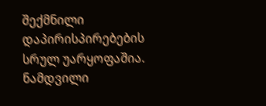შექმნილი დაპირისპირებების სრულ უარყოფაშია. ნამდვილი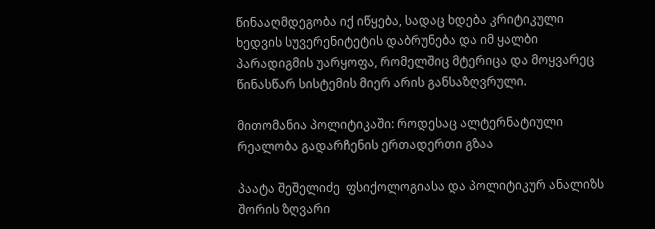წინააღმდეგობა იქ იწყება, სადაც ხდება კრიტიკული ხედვის სუვერენიტეტის დაბრუნება და იმ ყალბი პარადიგმის უარყოფა, რომელშიც მტერიცა და მოყვარეც წინასწარ სისტემის მიერ არის განსაზღვრული.

მითომანია პოლიტიკაში: როდესაც ალტერნატიული რეალობა გადარჩენის ერთადერთი გზაა

პაატა შეშელიძე  ფსიქოლოგიასა და პოლიტიკურ ანალიზს შორის ზღვარი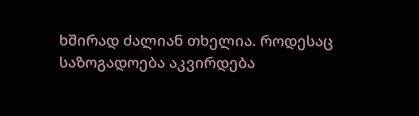ხშირად ძალიან თხელია. როდესაც საზოგადოება აკვირდება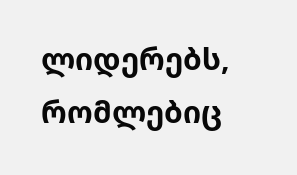ლიდერებს, რომლებიც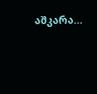აშკარა...